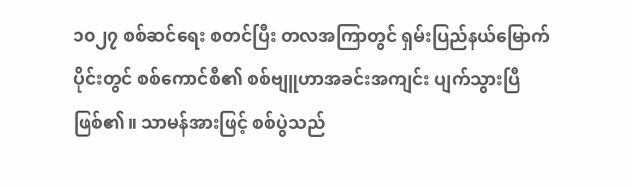၁၀၂၇ စစ်ဆင်ရေး စတင်ပြီး တလအကြာတွင် ရှမ်းပြည်နယ်မြောက်ပိုင်းတွင် စစ်ကောင်စီ၏ စစ်ဗျူဟာအခင်းအကျင်း ပျက်သွားပြီဖြစ်၏။ သာမန်အားဖြင့် စစ်ပွဲသည်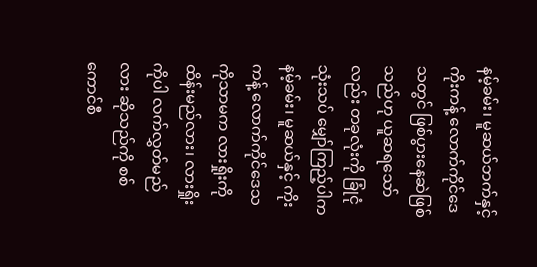နမ့်ခမ်း၊ မူဆယ်ဘက်နှင့် ကိုးကန့် လောက်ကိုင်ဒေသတွင် ဖြစ်ပွားနေဆဲဖြစ်သည်ဟု ယူဆရသော်လည်း တခုလုံးကို ခြုံငုံသုံးသပ် မျှော်ကြည့်ပါက နမ့်ခမ်း၊ မူဆယ်နှင့် ကိုးကန့် လောက်ကိုင်ဒေသကိုသာမက လားရှိုးကို ထိန်းမည်လား၊ လားရှိုးကိုပါ လက်လွှတ်မည်လား ဆိုသည်ကို စစ်ကောင်စီ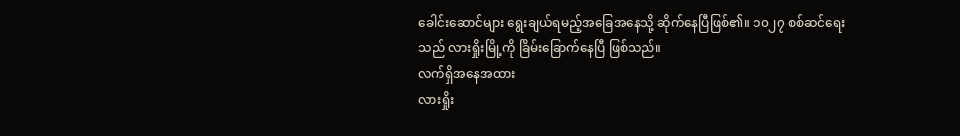ခေါင်းဆောင်များ ရွေးချယ်ရမည့်အခြေအနေသို့ ဆိုက်နေပြီဖြစ်၏။ ၁၀၂၇ စစ်ဆင်ရေးသည် လားရှိုးမြို့ကို ခြိမ်းခြောက်နေပြီ ဖြစ်သည်။
လက်ရှိအနေအထား
လားရှိုး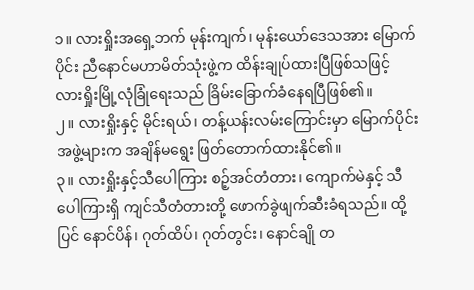၁။ လားရှိုးအရှေ့ဘက် မုန်းကျက်၊ မုန်းယော်ဒေသအား မြောက်ပိုင်း ညီနောင်မဟာမိတ်သုံးဖွဲ့က ထိန်းချုပ်ထားပြီဖြစ်သဖြင့် လားရှိုးမြို့လုံခြုံရေးသည် ခြိမ်းခြောက်ခံနေရပြီဖြစ်၏။
၂။ လားရှိုးနှင့် မိုင်းရယ်၊ တန့်ယန်းလမ်းကြောင်းမှာ မြောက်ပိုင်းအဖွဲ့များက အချိန်မရွေး ဖြတ်တောက်ထားနိုင်၏။
၃။ လားရှိုးနှင့်သီပေါကြား စဉ့်အင်တံတား၊ ကျောက်မဲနှင့် သီပေါကြားရှိ ကျင်သီတံတားတို့ ဖောက်ခွဲဖျက်ဆီးခံရသည်။ ထို့ပြင် နောင်ပိန်၊ ဂုတ်ထိပ်၊ ဂုတ်တွင်း၊ နောင်ချို တ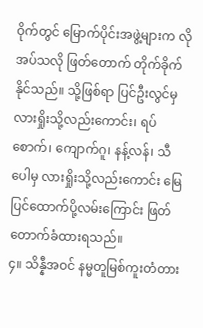ဝိုက်တွင် မြောက်ပိုင်းအဖွဲ့များက လိုအပ်သလို ဖြတ်တောက် တိုက်ခိုက်နိုင်သည်။ သို့ဖြစ်ရာ ပြင်ဦးလွင်မှ လားရှိုးသို့လည်းကောင်း၊ ရပ်စောက်၊ ကျောက်ဂူ၊ နန့်လန်၊ သီပေါမှ လားရှိုးသို့လည်းကောင်း မြေပြင်ထောက်ပို့လမ်းကြောင်း ဖြတ်တောက်ခံထားရသည်။
၄။ သိန္နီအဝင် နမ္မတူမြစ်ကူးတံတား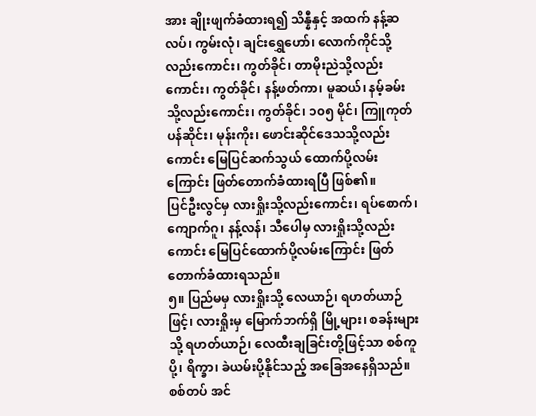အား ချိုးဖျက်ခံထားရ၍ သိန္နီနှင့် အထက် နန့်ဆလပ်၊ ကွမ်းလုံ၊ ချင်းရွှေဟော်၊ လောက်ကိုင်သို့လည်းကောင်း၊ ကွတ်ခိုင်၊ တာမိုးညဲသို့လည်းကောင်း၊ ကွတ်ခိုင်၊ နန့်ဖတ်ကာ၊ မူဆယ်၊ နမ့်ခမ်းသို့လည်းကောင်း၊ ကွတ်ခိုင်၊ ၁၀၅ မိုင်၊ ကြူကုတ် ပန်ဆိုင်း၊ မုန်းကိုး၊ ဖောင်းဆိုင်ဒေသသို့လည်းကောင်း မြေပြင်ဆက်သွယ် ထောက်ပို့လမ်းကြောင်း ဖြတ်တောက်ခံထားရပြီ ဖြစ်၏။
ပြင်ဦးလွင်မှ လားရှိုးသို့လည်းကောင်း၊ ရပ်စောက်၊ ကျောက်ဂူ၊ နန့်လန်၊ သီပေါမှ လားရှိုးသို့လည်းကောင်း မြေပြင်ထောက်ပို့လမ်းကြောင်း ဖြတ်တောက်ခံထားရသည်။
၅။ ပြည်မမှ လားရှိုးသို့ လေယာဉ်၊ ရဟတ်ယာဉ်ဖြင့်၊ လားရှိုးမှ မြောက်ဘက်ရှိ မြို့များ၊ စခန်းများသို့ ရဟတ်ယာဉ်၊ လေထီးချခြင်းတို့ဖြင့်သာ စစ်ကူပို့၊ ရိက္ခာ၊ ခဲယမ်းပို့နိုင်သည့် အခြေအနေရှိသည်။
စစ်တပ် အင်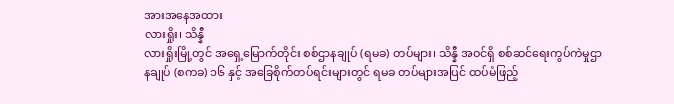အားအနေအထား
လားရှိုး၊ သိန္နီ
လားရှိုးမြို့တွင် အရှေ့မြောက်တိုင်း စစ်ဌာနချုပ် (ရမခ) တပ်များ၊ သိန္နီ အဝင်ရှိ စစ်ဆင်ရေးကွပ်ကဲမှုဌာနချုပ် (စကခ) ၁၆ နှင့် အခြေစိုက်တပ်ရင်းများတွင် ရမခ တပ်များအပြင် ထပ်မံဖြည့်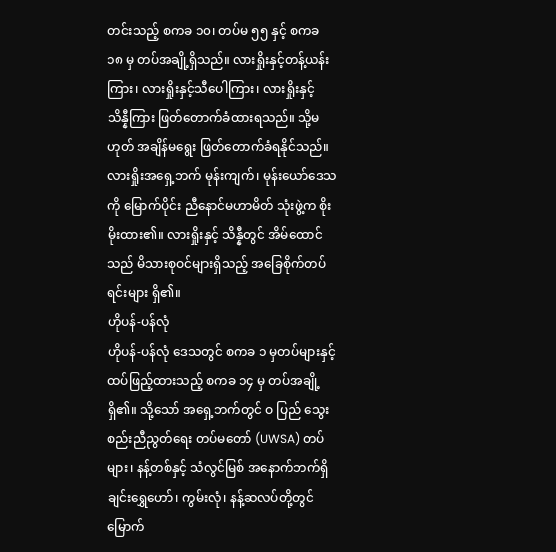တင်းသည့် စကခ ၁၀၊ တပ်မ ၅၅ နှင့် စကခ ၁၈ မှ တပ်အချို့ရှိသည်။ လားရှိုးနှင့်တန့်ယန်းကြား၊ လားရှိုးနှင့်သီပေါကြား၊ လားရှိုးနှင့် သိန္နီကြား ဖြတ်တောက်ခံထားရသည်။ သို့မဟုတ် အချိန်မရွေး ဖြတ်တောက်ခံရနိုင်သည်။
လားရှိုးအရှေ့ဘက် မုန်းကျက်၊ မုန်းယော်ဒေသကို မြောက်ပိုင်း ညီနောင်မဟာမိတ် သုံးဖွဲ့က စိုးမိုးထား၏။ လားရှိုးနှင့် သိန္နီတွင် အိမ်ထောင်သည် မိသားစုဝင်များရှိသည့် အခြေစိုက်တပ်ရင်းများ ရှိ၏။
ဟိုပန်-ပန်လုံ
ဟိုပန်-ပန်လုံ ဒေသတွင် စကခ ၁ မှတပ်များနှင့် ထပ်ဖြည့်ထားသည့် စကခ ၁၄ မှ တပ်အချို့ရှိ၏။ သို့သော် အရှေ့ဘက်တွင် ဝ ပြည် သွေးစည်းညီညွတ်ရေး တပ်မတော် (UWSA) တပ်များ၊ နန့်တစ်နှင့် သံလွင်မြစ် အနောက်ဘက်ရှိ ချင်းရွှေဟော်၊ ကွမ်းလုံ၊ နန့်ဆလပ်တို့တွင် မြောက်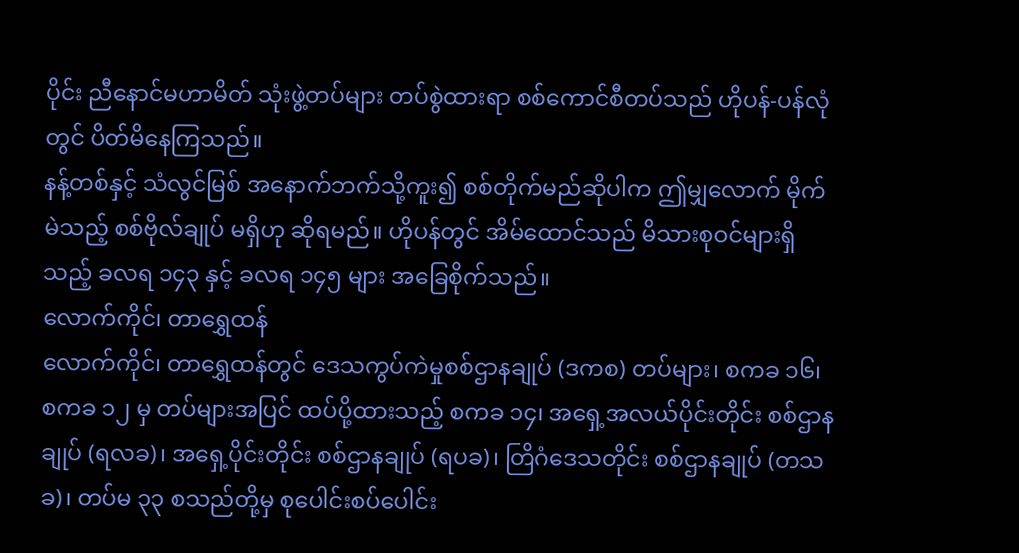ပိုင်း ညီနောင်မဟာမိတ် သုံးဖွဲ့တပ်များ တပ်စွဲထားရာ စစ်ကောင်စီတပ်သည် ဟိုပန်-ပန်လုံတွင် ပိတ်မိနေကြသည်။
နန့်တစ်နှင့် သံလွင်မြစ် အနောက်ဘက်သို့ကူး၍ စစ်တိုက်မည်ဆိုပါက ဤမျှလောက် မိုက်မဲသည့် စစ်ဗိုလ်ချုပ် မရှိဟု ဆိုရမည်။ ဟိုပန်တွင် အိမ်ထောင်သည် မိသားစုဝင်များရှိသည့် ခလရ ၁၄၃ နှင့် ခလရ ၁၄၅ များ အခြေစိုက်သည်။
လောက်ကိုင်၊ တာရွှေထန်
လောက်ကိုင်၊ တာရွှေထန်တွင် ဒေသကွပ်ကဲမှုစစ်ဌာနချုပ် (ဒကစ) တပ်များ၊ စကခ ၁၆၊ စကခ ၁၂ မှ တပ်များအပြင် ထပ်ပို့ထားသည့် စကခ ၁၄၊ အရှေ့အလယ်ပိုင်းတိုင်း စစ်ဌာနချုပ် (ရလခ)၊ အရှေ့ပိုင်းတိုင်း စစ်ဌာနချုပ် (ရပခ)၊ တြိဂံဒေသတိုင်း စစ်ဌာနချုပ် (တသခ)၊ တပ်မ ၃၃ စသည်တို့မှ စုပေါင်းစပ်ပေါင်း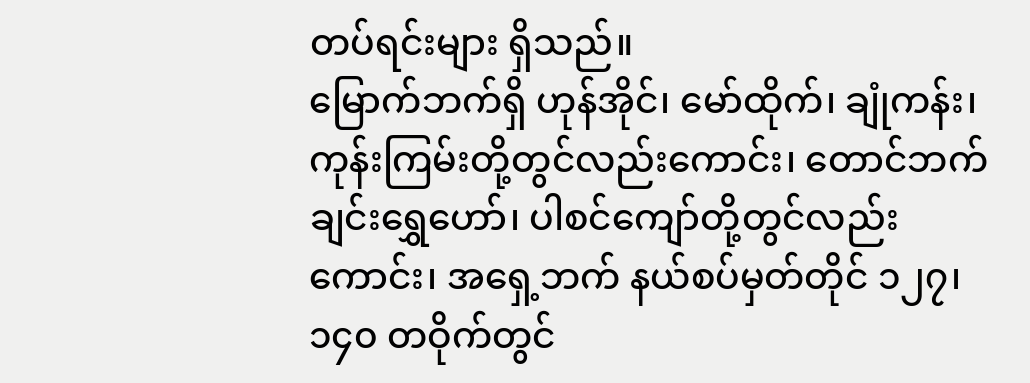တပ်ရင်းများ ရှိသည်။
မြောက်ဘက်ရှိ ဟုန်အိုင်၊ မော်ထိုက်၊ ချုံကန်း၊ ကုန်းကြမ်းတို့တွင်လည်းကောင်း၊ တောင်ဘက် ချင်းရွှေဟော်၊ ပါစင်ကျော်တို့တွင်လည်းကောင်း၊ အရှေ့ဘက် နယ်စပ်မှတ်တိုင် ၁၂၇၊ ၁၄၀ တဝိုက်တွင်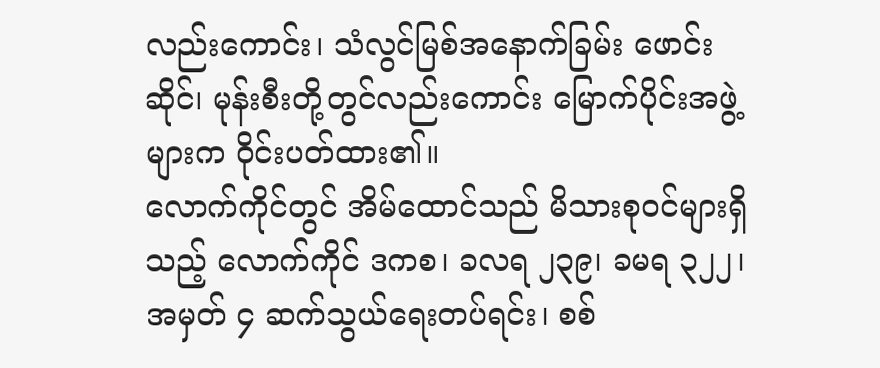လည်းကောင်း၊ သံလွင်မြစ်အနောက်ခြမ်း ဖောင်းဆိုင်၊ မုန်းစီးတို့တွင်လည်းကောင်း မြောက်ပိုင်းအဖွဲ့များက ဝိုင်းပတ်ထား၏။
လောက်ကိုင်တွင် အိမ်ထောင်သည် မိသားစုဝင်များရှိသည့် လောက်ကိုင် ဒကစ၊ ခလရ ၂၃၉၊ ခမရ ၃၂၂၊ အမှတ် ၄ ဆက်သွယ်ရေးတပ်ရင်း၊ စစ်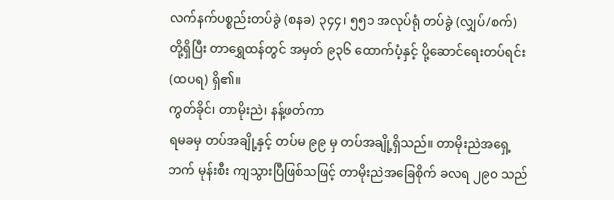လက်နက်ပစ္စည်းတပ်ခွဲ (စနခ) ၃၄၄၊ ၅၅၁ အလုပ်ရုံ တပ်ခွဲ (လျှပ်/စက်) တို့ရှိပြီး တာရွှေထန်တွင် အမှတ် ၉၃၆ ထောက်ပံ့နှင့် ပို့ဆောင်ရေးတပ်ရင်း (ထပရ) ရှိ၏။
ကွတ်ခိုင်၊ တာမိုးညဲ၊ နန့်ဖတ်ကာ
ရမခမှ တပ်အချို့နှင့် တပ်မ ၉၉ မှ တပ်အချို့ရှိသည်။ တာမိုးညဲအရှေ့ဘက် မုန်းစီး ကျသွားပြီဖြစ်သဖြင့် တာမိုးညဲအခြေစိုက် ခလရ ၂၉၀ သည်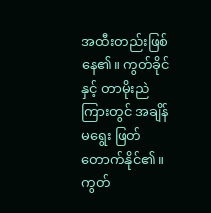အထီးတည်းဖြစ်နေ၏။ ကွတ်ခိုင်နှင့် တာမိုးညဲကြားတွင် အချိန်မရွေး ဖြတ်တောက်နိုင်၏။ ကွတ်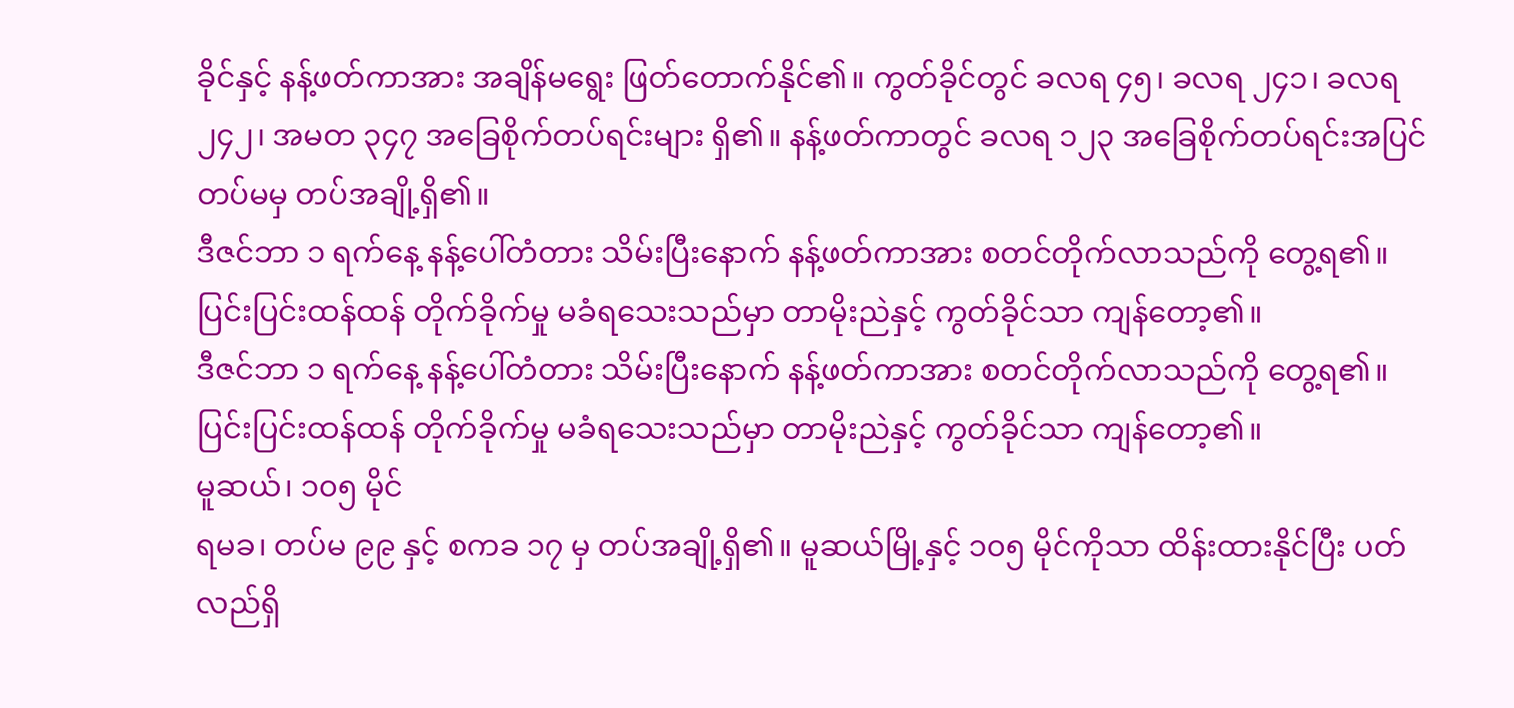ခိုင်နှင့် နန့်ဖတ်ကာအား အချိန်မရွေး ဖြတ်တောက်နိုင်၏။ ကွတ်ခိုင်တွင် ခလရ ၄၅၊ ခလရ ၂၄၁၊ ခလရ ၂၄၂၊ အမတ ၃၄၇ အခြေစိုက်တပ်ရင်းများ ရှိ၏။ နန့်ဖတ်ကာတွင် ခလရ ၁၂၃ အခြေစိုက်တပ်ရင်းအပြင် တပ်မမှ တပ်အချို့ရှိ၏။
ဒီဇင်ဘာ ၁ ရက်နေ့ နန့်ပေါ်တံတား သိမ်းပြီးနောက် နန့်ဖတ်ကာအား စတင်တိုက်လာသည်ကို တွေ့ရ၏။ ပြင်းပြင်းထန်ထန် တိုက်ခိုက်မှု မခံရသေးသည်မှာ တာမိုးညဲနှင့် ကွတ်ခိုင်သာ ကျန်တော့၏။
ဒီဇင်ဘာ ၁ ရက်နေ့ နန့်ပေါ်တံတား သိမ်းပြီးနောက် နန့်ဖတ်ကာအား စတင်တိုက်လာသည်ကို တွေ့ရ၏။ ပြင်းပြင်းထန်ထန် တိုက်ခိုက်မှု မခံရသေးသည်မှာ တာမိုးညဲနှင့် ကွတ်ခိုင်သာ ကျန်တော့၏။
မူဆယ်၊ ၁၀၅ မိုင်
ရမခ၊ တပ်မ ၉၉ နှင့် စကခ ၁၇ မှ တပ်အချို့ရှိ၏။ မူဆယ်မြို့နှင့် ၁၀၅ မိုင်ကိုသာ ထိန်းထားနိုင်ပြီး ပတ်လည်ရှိ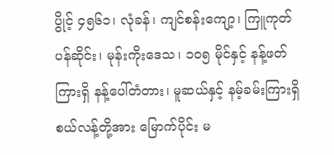ပွိုင့် ၄၅၆၁၊ လုံခန်၊ ကျင်စန်းကျော့၊ ကြူကုတ် ပန်ဆိုင်း၊ မုန်းကိုးဒေသ၊ ၁၀၅ မိုင်နှင့် နန့်ဖတ်ကြားရှိ နန့်ပေါ်တံတား၊ မူဆယ်နှင့် နမ့်ခမ်းကြားရှိ စယ်လန့်တို့အား မြောက်ပိုင်း မ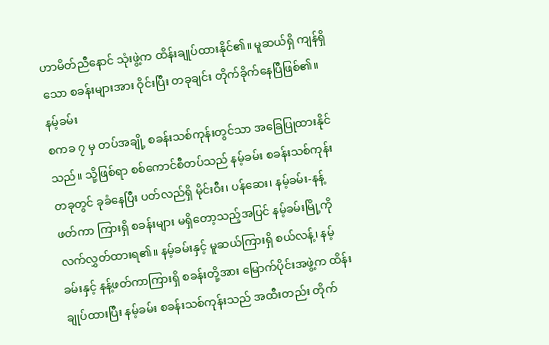ဟာမိတ်ညီနောင် သုံးဖွဲ့က ထိန်းချုပ်ထားနိုင်၏။ မူဆယ်ရှိ ကျန်ရှိသော စခန်းများအား ဝိုင်းပြီး တခုချင်း တိုက်ခိုက်နေပြီဖြစ်၏။
နမ့်ခမ်း
စကခ ၇ မှ တပ်အချို့ စခန်းသစ်ကုန်းတွင်သာ အခြေပြုထားနိုင်သည်။ သို့ဖြစ်ရာ စစ်ကောင်စီတပ်သည် နမ့်ခမ်း စခန်းသစ်ကုန်းတခုတွင် ခုခံနေပြီး ပတ်လည်ရှိ မိုင်းဝီး၊ ပန်ဆေး၊ နမ့်ခမ်း-နန့်ဖတ်ကာ ကြားရှိ စခန်းများ မရှိတော့သည့်အပြင် နမ့်ခမ်းမြို့ကို လက်လွှတ်ထားရ၏။ နမ့်ခမ်းနှင့် မူဆယ်ကြားရှိ စယ်လန့်၊ နမ့်ခမ်းနှင့် နန့်ဖတ်ကာကြားရှိ စခန်းတို့အား မြောက်ပိုင်းအဖွဲ့က ထိန်းချုပ်ထားပြီး နမ့်ခမ်း စခန်းသစ်ကုန်းသည် အထီးတည်း တိုက်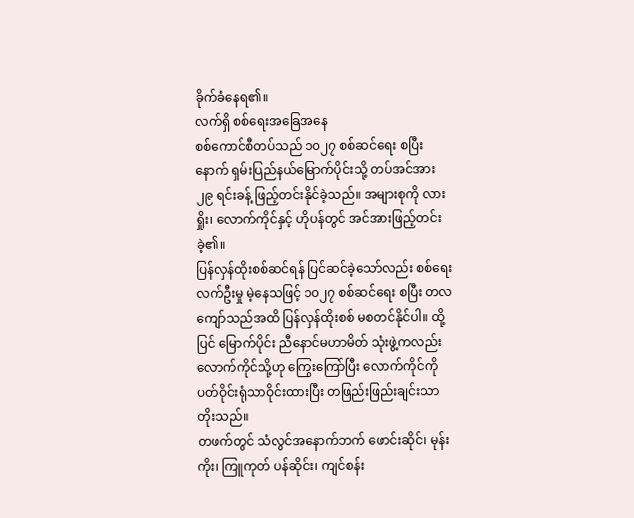ခိုက်ခံနေရ၏။
လက်ရှိ စစ်ရေးအခြေအနေ
စစ်ကောင်စီတပ်သည် ၁၀၂၇ စစ်ဆင်ရေး စပြီးနောက် ရှမ်းပြည်နယ်မြောက်ပိုင်းသို့ တပ်အင်အား ၂၉ ရင်းခန့် ဖြည့်တင်းနိုင်ခဲ့သည်။ အများစုကို လားရှိုး၊ လောက်ကိုင်နှင့် ဟိုပန်တွင် အင်အားဖြည့်တင်းခဲ့၏။
ပြန်လှန်ထိုးစစ်ဆင်ရန် ပြင်ဆင်ခဲ့သော်လည်း စစ်ရေးလက်ဦးမှု မဲ့နေသဖြင့် ၁၀၂၇ စစ်ဆင်ရေး စပြီး တလကျော်သည်အထိ ပြန်လှန်ထိုးစစ် မစတင်နိုင်ပါ။ ထို့ပြင် မြောက်ပိုင်း ညီနောင်မဟာမိတ် သုံးဖွဲ့ကလည်း လောက်ကိုင်သို့ဟု ကြွေးကြော်ပြီး လောက်ကိုင်ကို ပတ်ဝိုင်းရုံသာဝိုင်းထားပြီး တဖြည်းဖြည်းချင်းသာ တိုးသည်။
တဖက်တွင် သံလွင်အနောက်ဘက် ဖောင်းဆိုင်၊ မုန်းကိုး၊ ကြူကုတ် ပန်ဆိုင်း၊ ကျင်စန်း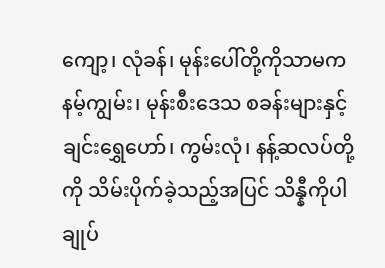ကျော့၊ လုံခန်၊ မုန်းပေါ်တို့ကိုသာမက နမ့်ကျွမ်း၊ မုန်းစီးဒေသ စခန်းများနှင့် ချင်းရွှေဟော်၊ ကွမ်းလုံ၊ နန့်ဆလပ်တို့ကို သိမ်းပိုက်ခဲ့သည့်အပြင် သိန္နီကိုပါ ချုပ်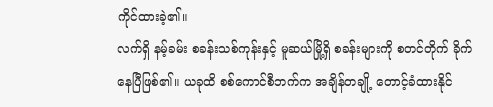ကိုင်ထားခဲ့၏။
လက်ရှိ နမ့်ခမ်း စခန်းသစ်ကုန်းနှင့် မူဆယ်မြို့ရှိ စခန်းများကို စတင်တိုက် ခိုက်နေပြီဖြစ်၏။ ယခုထိ စစ်ကောင်စီဘက်က အချိန်တချို့ တောင့်ခံထားနိုင်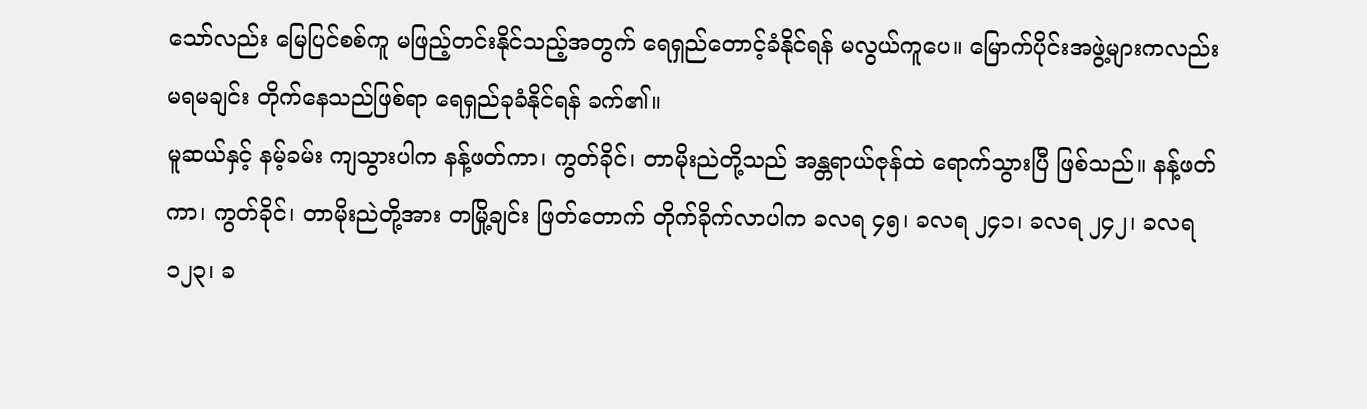သော်လည်း မြေပြင်စစ်ကူ မဖြည့်တင်းနိုင်သည့်အတွက် ရေရှည်တောင့်ခံနိုင်ရန် မလွယ်ကူပေ။ မြောက်ပိုင်းအဖွဲ့များကလည်း မရမချင်း တိုက်နေသည်ဖြစ်ရာ ရေရှည်ခုခံနိုင်ရန် ခက်၏။
မူဆယ်နှင့် နမ့်ခမ်း ကျသွားပါက နန့်ဖတ်ကာ၊ ကွတ်ခိုင်၊ တာမိုးညဲတို့သည် အန္တရာယ်ဇုန်ထဲ ရောက်သွားပြီ ဖြစ်သည်။ နန့်ဖတ်ကာ၊ ကွတ်ခိုင်၊ တာမိုးညဲတို့အား တမြို့ချင်း ဖြတ်တောက် တိုက်ခိုက်လာပါက ခလရ ၄၅၊ ခလရ ၂၄၁၊ ခလရ ၂၄၂၊ ခလရ ၁၂၃၊ ခ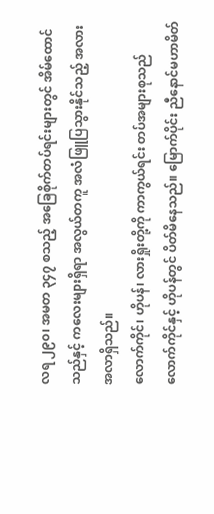လရ ၂၉၀၊ အမတ ၃၄၇ စသည့် အခြေစိုက်တပ်ရင်းများတွင် အိမ်ထောင်သည်နှင့် ကလေးများရှိရာ အလွယ်တကူ အလံဖြူပြသွားနိုင်သည့် အလားအလာရှိသည်။
လောက်ကိုင်၊ ဟိုပန်၊ လားရှိုးတို့ကို ကာကွယ်ရင်း တပ်အများစုသည် လောက်ကိုင်နှင့် ဟိုပန်တွင် ပိတ်မိနေသည်။ မြောက်ပိုင်း ညီနောင်မဟာမိတ်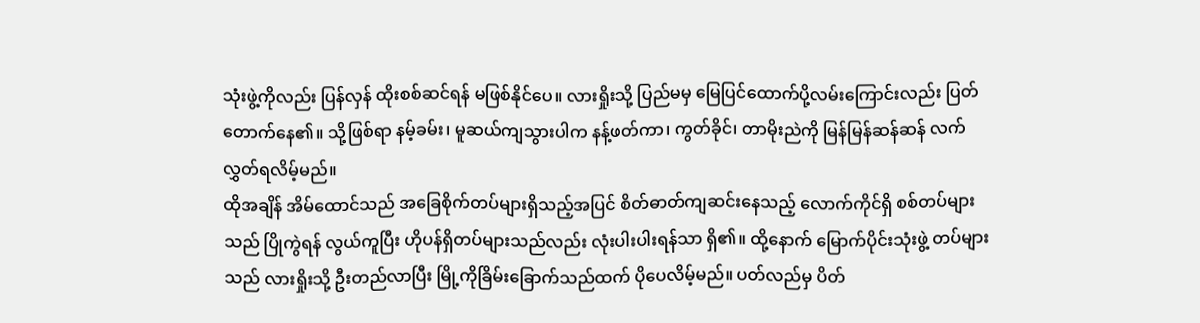သုံးဖွဲ့ကိုလည်း ပြန်လှန် ထိုးစစ်ဆင်ရန် မဖြစ်နိုင်ပေ။ လားရှိုးသို့ ပြည်မမှ မြေပြင်ထောက်ပို့လမ်းကြောင်းလည်း ပြတ်တောက်နေ၏။ သို့ဖြစ်ရာ နမ့်ခမ်း၊ မူဆယ်ကျသွားပါက နန့်ဖတ်ကာ၊ ကွတ်ခိုင်၊ တာမိုးညဲကို မြန်မြန်ဆန်ဆန် လက်လွှတ်ရလိမ့်မည်။
ထိုအချိန် အိမ်ထောင်သည် အခြေစိုက်တပ်များရှိသည့်အပြင် စိတ်ဓာတ်ကျဆင်းနေသည့် လောက်ကိုင်ရှိ စစ်တပ်များသည် ပြိုကွဲရန် လွယ်ကူပြီး ဟိုပန်ရှိတပ်များသည်လည်း လုံးပါးပါးရန်သာ ရှိ၏။ ထို့နောက် မြောက်ပိုင်းသုံးဖွဲ့ တပ်များသည် လားရှိုးသို့ ဦးတည်လာပြီး မြို့ကိုခြိမ်းခြောက်သည်ထက် ပိုပေလိမ့်မည်။ ပတ်လည်မှ ပိတ်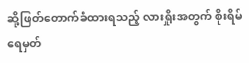ဆို့ဖြတ်တောက်ခံထားရသည့် လားရှိုးအတွက် စိုးရိမ်ရေမှတ်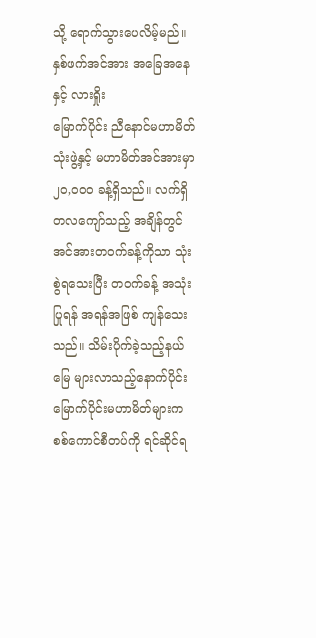သို့ ရောက်သွားပေလိမ့်မည်။
နှစ်ဖက်အင်အား အခြေအနေနှင့် လားရှိုး
မြောက်ပိုင်း ညီနောင်မဟာမိတ် သုံးဖွဲ့နှင့် မဟာမိတ်အင်အားမှာ ၂၀,၀၀၀ ခန့်ရှိသည်။ လက်ရှိ တလကျော်သည့် အချိန်တွင် အင်အားတဝက်ခန့်ကိုသာ သုံးစွဲရသေးပြီး တဝက်ခန့် အသုံးပြုရန် အရန်အဖြစ် ကျန်သေးသည်။ သိမ်းပိုက်ခဲ့သည့်နယ်မြေ များလာသည့်နောက်ပိုင်း မြောက်ပိုင်းမဟာမိတ်များက စစ်ကောင်စီတပ်ကို ရင်ဆိုင်ရ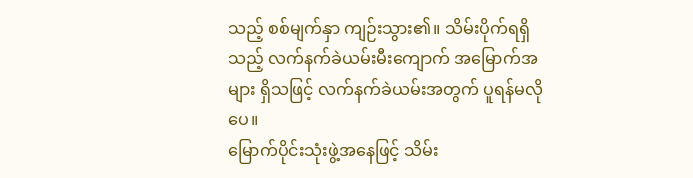သည့် စစ်မျက်နှာ ကျဉ်းသွား၏။ သိမ်းပိုက်ရရှိသည့် လက်နက်ခဲယမ်းမီးကျောက် အမြောက်အများ ရှိသဖြင့် လက်နက်ခဲယမ်းအတွက် ပူရန်မလိုပေ။
မြောက်ပိုင်းသုံးဖွဲ့အနေဖြင့် သိမ်း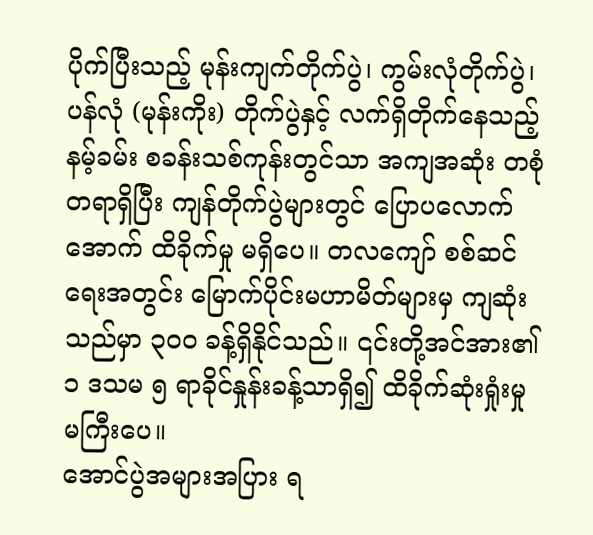ပိုက်ပြီးသည့် မုန်းကျက်တိုက်ပွဲ၊ ကွမ်းလုံတိုက်ပွဲ၊ ပန်လုံ (မုန်းကိုး) တိုက်ပွဲနှင့် လက်ရှိတိုက်နေသည့် နမ့်ခမ်း စခန်းသစ်ကုန်းတွင်သာ အကျအဆုံး တစုံတရာရှိပြီး ကျန်တိုက်ပွဲများတွင် ပြောပလောက်အောက် ထိခိုက်မှု မရှိပေ။ တလကျော် စစ်ဆင်ရေးအတွင်း မြောက်ပိုင်းမဟာမိတ်များမှ ကျဆုံးသည်မှာ ၃၀၀ ခန့်ရှိနိုင်သည်။ ၎င်းတို့အင်အား၏ ၁ ဒသမ ၅ ရာခိုင်နှုန်းခန့်သာရှိ၍ ထိခိုက်ဆုံးရှုံးမှု မကြီးပေ။
အောင်ပွဲအများအပြား ရ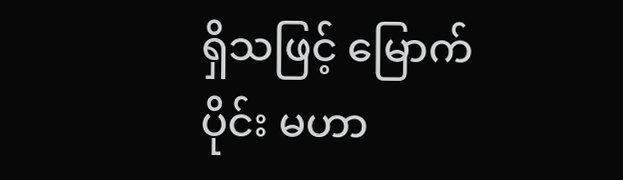ရှိသဖြင့် မြောက်ပိုင်း မဟာ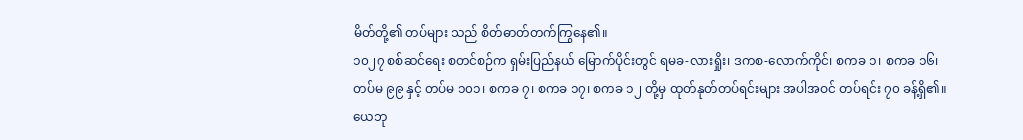မိတ်တို့၏ တပ်များ သည် စိတ်ဓာတ်တက်ကြွနေ၏။
၁၀၂၇ စစ်ဆင်ရေး စတင်စဉ်က ရှမ်းပြည်နယ် မြောက်ပိုင်းတွင် ရမခ-လားရှိုး၊ ဒကစ-လောက်ကိုင်၊ စကခ ၁၊ စကခ ၁၆၊ တပ်မ ၉၉ နှင့် တပ်မ ၁၀၁၊ စကခ ၇၊ စကခ ၁၇၊ စကခ ၁၂ တို့မှ ထုတ်နုတ်တပ်ရင်းများ အပါအဝင် တပ်ရင်း ၇၀ ခန့်ရှိ၏။ ယေဘု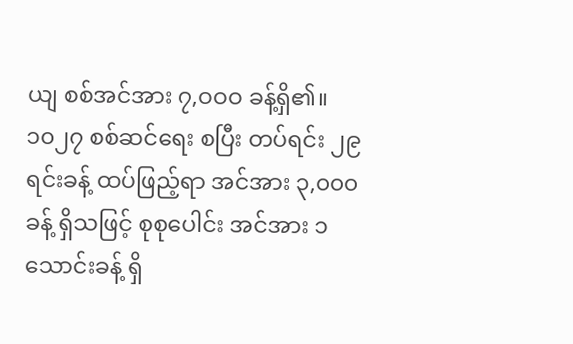ယျ စစ်အင်အား ၇,ဝဝဝ ခန့်ရှိ၏။ ၁၀၂၇ စစ်ဆင်ရေး စပြီး တပ်ရင်း ၂၉ ရင်းခန့် ထပ်ဖြည့်ရာ အင်အား ၃,၀၀၀ ခန့် ရှိသဖြင့် စုစုပေါင်း အင်အား ၁ သောင်းခန့် ရှိ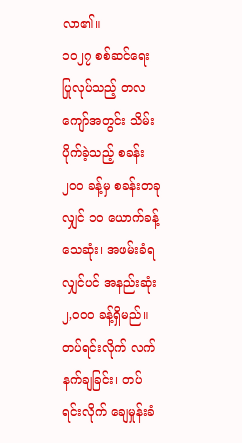လာ၏။
၁၀၂၇ စစ်ဆင်ရေး ပြုလုပ်သည့် တလကျော်အတွင်း သိမ်းပိုက်ခဲ့သည့် စခန်း ၂၀၀ ခန့်မှ စခန်းတခုလျှင် ၁၀ ယောက်ခန့် သေဆုံး၊ အဖမ်းခံရလျှင်ပင် အနည်းဆုံး ၂,၀၀၀ ခန့်ရှိမည်။ တပ်ရင်းလိုက် လက်နက်ချခြင်း၊ တပ်ရင်းလိုက် ချေမှုန်းခံ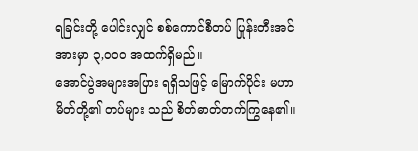ရခြင်းတို့ ပေါင်းလျှင် စစ်ကောင်စီတပ် ပြုန်းတီးအင်အားမှာ ၃,၀၀၀ အထက်ရှိမည်။
အောင်ပွဲအများအပြား ရရှိသဖြင့် မြောက်ပိုင်း မဟာမိတ်တို့၏ တပ်များ သည် စိတ်ဓာတ်တက်ကြွနေ၏။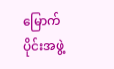မြောက်ပိုင်းအဖွဲ့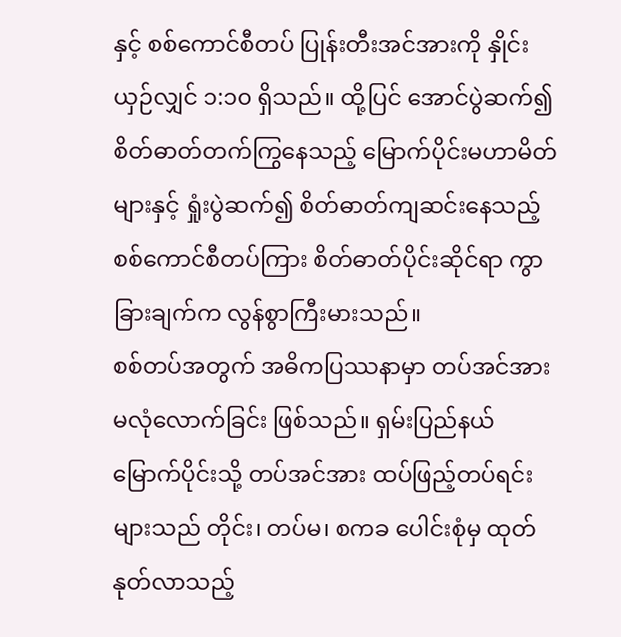နှင့် စစ်ကောင်စီတပ် ပြုန်းတီးအင်အားကို နှိုင်းယှဉ်လျှင် ၁:၁၀ ရှိသည်။ ထို့ပြင် အောင်ပွဲဆက်၍ စိတ်ဓာတ်တက်ကြွနေသည့် မြောက်ပိုင်းမဟာမိတ်များနှင့် ရှုံးပွဲဆက်၍ စိတ်ဓာတ်ကျဆင်းနေသည့် စစ်ကောင်စီတပ်ကြား စိတ်ဓာတ်ပိုင်းဆိုင်ရာ ကွာခြားချက်က လွန်စွာကြီးမားသည်။
စစ်တပ်အတွက် အဓိကပြဿနာမှာ တပ်အင်အား မလုံလောက်ခြင်း ဖြစ်သည်။ ရှမ်းပြည်နယ်မြောက်ပိုင်းသို့ တပ်အင်အား ထပ်ဖြည့်တပ်ရင်းများသည် တိုင်း၊ တပ်မ၊ စကခ ပေါင်းစုံမှ ထုတ်နုတ်လာသည့်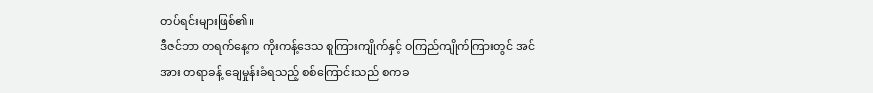တပ်ရင်းများဖြစ်၏။
ဒီဇင်ဘာ တရက်နေ့က ကိုးကန့်ဒေသ စူကြားကျိုက်နှင့် ဝကြည်ကျိုက်ကြားတွင် အင်အား တရာခန့် ချေမှုန်းခံရသည့် စစ်ကြောင်းသည် စကခ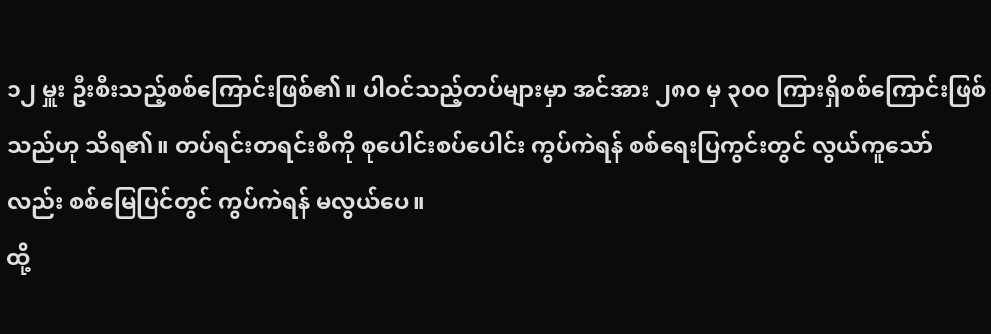၁၂ မှူး ဦးစီးသည့်စစ်ကြောင်းဖြစ်၏။ ပါဝင်သည့်တပ်များမှာ အင်အား ၂၈၀ မှ ၃၀၀ ကြားရှိစစ်ကြောင်းဖြစ်သည်ဟု သိရ၏။ တပ်ရင်းတရင်းစီကို စုပေါင်းစပ်ပေါင်း ကွပ်ကဲရန် စစ်ရေးပြကွင်းတွင် လွယ်ကူသော်လည်း စစ်မြေပြင်တွင် ကွပ်ကဲရန် မလွယ်ပေ။
ထို့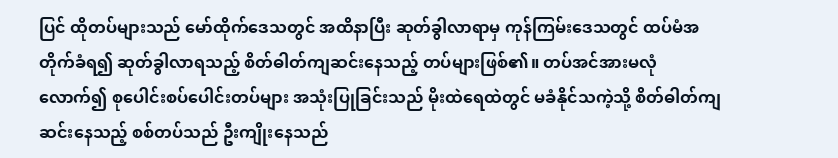ပြင် ထိုတပ်များသည် မော်ထိုက်ဒေသတွင် အထိနာပြီး ဆုတ်ခွါလာရာမှ ကုန်ကြမ်းဒေသတွင် ထပ်မံအတိုက်ခံရ၍ ဆုတ်ခွါလာရသည့် စိတ်ဓါတ်ကျဆင်းနေသည့် တပ်များဖြစ်၏။ တပ်အင်အားမလုံလောက်၍ စုပေါင်းစပ်ပေါင်းတပ်များ အသုံးပြုခြင်းသည် မိုးထဲရေထဲတွင် မခံနိုင်သကဲ့သို့ စိတ်ဓါတ်ကျဆင်းနေသည့် စစ်တပ်သည် ဦးကျိုးနေသည်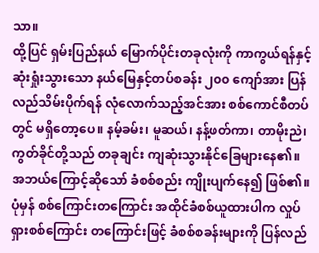သာ။
ထို့ပြင် ရှမ်းပြည်နယ် မြောက်ပိုင်းတခုလုံးကို ကာကွယ်ရန်နှင့် ဆုံးရှုံးသွားသော နယ်မြေနှင့်တပ်စခန်း ၂၀၀ ကျော်အား ပြန်လည်သိမ်းပိုက်ရန် လုံလောက်သည့်အင်အား စစ်ကောင်စီတပ်တွင် မရှိတော့ပေ။ နမ့်ခမ်း၊ မူဆယ်၊ နန့်ဖတ်ကာ၊ တာမိုးညဲ၊ ကွတ်ခိုင်တို့သည် တခုချင်း ကျဆုံးသွားနိုင်ခြေများနေ၏။
အဘယ်ကြောင့်ဆိုသော် ခံစစ်စည်း ကျိုးပျက်နေ၍ ဖြစ်၏။ ပုံမှန် စစ်ကြောင်းတကြောင်း အထိုင်ခံစစ်ယူထားပါက လှုပ်ရှားစစ်ကြောင်း တကြောင်းဖြင့် ခံစစ်စခန်းများကို ပြန်လည်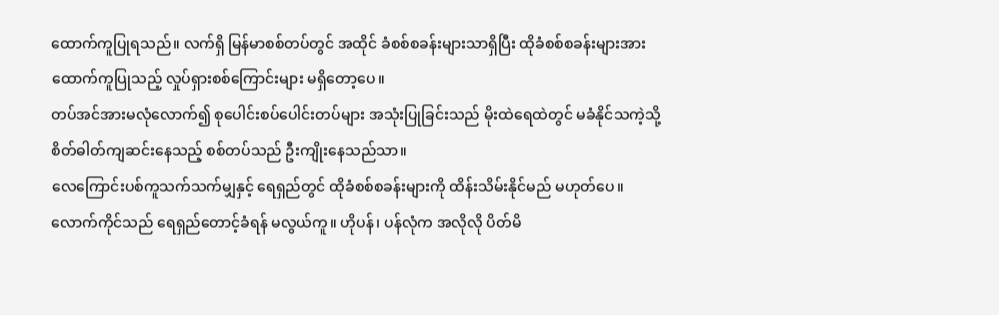ထောက်ကူပြုရသည်။ လက်ရှိ မြန်မာစစ်တပ်တွင် အထိုင် ခံစစ်စခန်းများသာရှိပြီး ထိုခံစစ်စခန်းများအား ထောက်ကူပြုသည့် လှုပ်ရှားစစ်ကြောင်းများ မရှိတော့ပေ။
တပ်အင်အားမလုံလောက်၍ စုပေါင်းစပ်ပေါင်းတပ်များ အသုံးပြုခြင်းသည် မိုးထဲရေထဲတွင် မခံနိုင်သကဲ့သို့ စိတ်ဓါတ်ကျဆင်းနေသည့် စစ်တပ်သည် ဦးကျိုးနေသည်သာ။
လေကြောင်းပစ်ကူသက်သက်မျှနှင့် ရေရှည်တွင် ထိုခံစစ်စခန်းများကို ထိန်းသိမ်းနိုင်မည် မဟုတ်ပေ။ လောက်ကိုင်သည် ရေရှည်တောင့်ခံရန် မလွယ်ကူ။ ဟိုပန်၊ ပန်လုံက အလိုလို ပိတ်မိ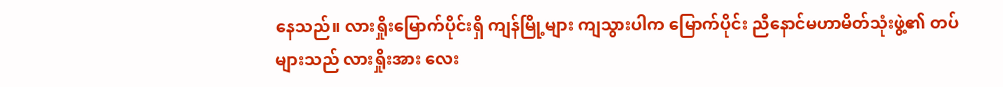နေသည်။ လားရှိုးမြောက်ပိုင်းရှိ ကျန်မြို့များ ကျသွားပါက မြောက်ပိုင်း ညီနောင်မဟာမိတ်သုံးဖွဲ့၏ တပ်များသည် လားရှိုးအား လေး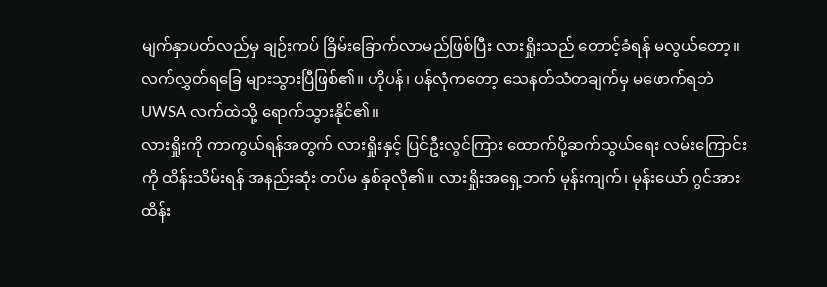မျက်နှာပတ်လည်မှ ချဉ်းကပ် ခြိမ်းခြောက်လာမည်ဖြစ်ပြီး လားရှိုးသည် တောင့်ခံရန် မလွယ်တော့။ လက်လွှတ်ရခြေ များသွားပြီဖြစ်၏။ ဟိုပန်၊ ပန်လုံကတော့ သေနတ်သံတချက်မှ မဖောက်ရဘဲ UWSA လက်ထဲသို့ ရောက်သွားနိုင်၏။
လားရှိုးကို ကာကွယ်ရန်အတွက် လားရှိုးနှင့် ပြင်ဦးလွင်ကြား ထောက်ပို့ဆက်သွယ်ရေး လမ်းကြောင်းကို ထိန်းသိမ်းရန် အနည်းဆုံး တပ်မ နှစ်ခုလို၏။ လားရှိုးအရှေ့ဘက် မုန်းကျက်၊ မုန်းယော် ဂွင်အား ထိန်း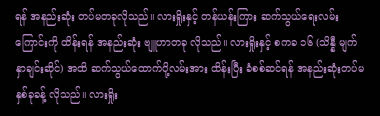ရန် အနည်းဆုံး တပ်မတခုလိုသည်။ လားရှိုးနှင့် တန်ယန်းကြား ဆက်သွယ်ရေးလမ်းကြောင်းကို ထိန်းရန် အနည်းဆုံး ဗျူဟာတခု လိုသည်။ လားရှိုးနှင့် စကခ ၁၆ (သိန္နီ မျက်နှာချင်းဆိုင်) အထိ ဆက်သွယ်ထောက်ပို့လမ်းအား ထိန်းပြီး ခံစစ်ဆင်ရန် အနည်းဆုံးတပ်မ နှစ်ခုခန့် လိုသည်။ လားရှိုး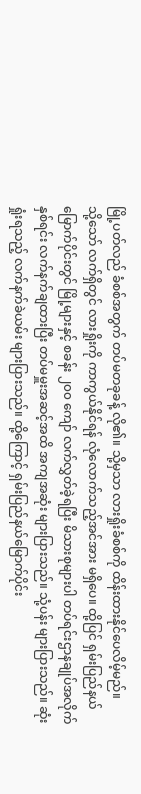မြို့ပတ်လည် ခံစစ်အတွက် တပ်မတခုခန့် လို၏။ သို့မှသာ လားရှိုးခံစစ်ကို ထိန်းထားနိုင်ပေလိမ့်မည်။
သို့သော် လက်ရှိတွင် လားရှိုးကို ကာကွယ်နိုင်ရန် လုံလောက်သည့်အင်အား မရှိပေ။ ထို့ပြင် ရှမ်းပြည်နယ်မြောက်ပိုင်းတွင် မြို့များနှင့် စခန်း ၂၀၀ ကျော် လက်လွှတ်ခဲ့ရပြီး မိသားစုများပါ တပ်ရင်းဌာနချုပ်အလိုက် နှစ်ရင်း လက်နက်ချထားပြီး တပ်မမှူးအဆင့်အထိ အကျအဆုံး များပြားသည်။ သုံ့ပန်း များပြားသည်။ ဆုံးရှုံးရသည့် လက်နက်ခဲယမ်း များပြားသည်။ ထို့ကြောင့် ရှမ်းပြည်နယ်မြောက်ပိုင်း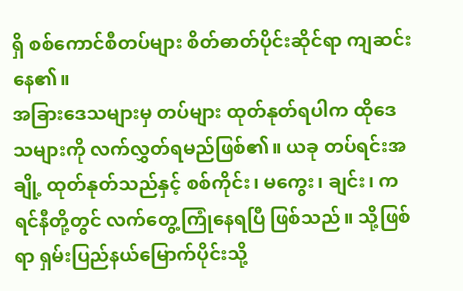ရှိ စစ်ကောင်စီတပ်များ စိတ်ဓာတ်ပိုင်းဆိုင်ရာ ကျဆင်းနေ၏။
အခြားဒေသများမှ တပ်များ ထုတ်နုတ်ရပါက ထိုဒေသများကို လက်လွှတ်ရမည်ဖြစ်၏။ ယခု တပ်ရင်းအချို့ ထုတ်နုတ်သည်နှင့် စစ်ကိုင်း၊ မကွေး၊ ချင်း၊ ကရင်နီတို့တွင် လက်တွေ့ကြုံနေရပြီ ဖြစ်သည်။ သို့ဖြစ်ရာ ရှမ်းပြည်နယ်မြောက်ပိုင်းသို့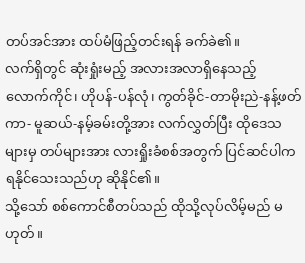တပ်အင်အား ထပ်မံဖြည့်တင်းရန် ခက်ခဲ၏။
လက်ရှိတွင် ဆုံးရှုံးမည့် အလားအလာရှိနေသည့် လောက်ကိုင်၊ ဟိုပန်-ပန်လုံ၊ ကွတ်ခိုင်-တာမိုးညဲ-နန့်ဖတ်ကာ- မူဆယ်-နမ့်ခမ်းတို့အား လက်လွှတ်ပြီး ထိုဒေသများမှ တပ်များအား လားရှိုးခံစစ်အတွက် ပြင်ဆင်ပါက ရနိုင်သေးသည်ဟု ဆိုနိုင်၏။
သို့သော် စစ်ကောင်စီတပ်သည် ထိုသို့လုပ်လိမ့်မည် မဟုတ်။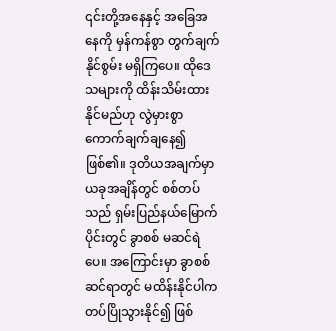၎င်းတို့အနေနှင့် အခြေအနေကို မှန်ကန်စွာ တွက်ချက်နိုင်စွမ်း မရှိကြပေ။ ထိုဒေသများကို ထိန်းသိမ်းထားနိုင်မည်ဟု လွဲမှားစွာ ကောက်ချက်ချနေ၍ ဖြစ်၏။ ဒုတိယအချက်မှာ ယခုအချိန်တွင် စစ်တပ်သည် ရှမ်းပြည်နယ်မြောက်ပိုင်းတွင် ခွာစစ် မဆင်ရဲပေ။ အကြောင်းမှာ ခွာစစ်ဆင်ရာတွင် မထိန်းနိုင်ပါက တပ်ပြိုသွားနိုင်၍ ဖြစ်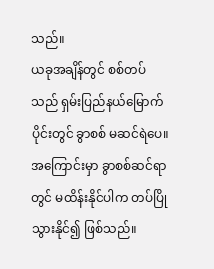သည်။
ယခုအချိန်တွင် စစ်တပ်သည် ရှမ်းပြည်နယ်မြောက်ပိုင်းတွင် ခွာစစ် မဆင်ရဲပေ။ အကြောင်းမှာ ခွာစစ်ဆင်ရာတွင် မထိန်းနိုင်ပါက တပ်ပြိုသွားနိုင်၍ ဖြစ်သည်။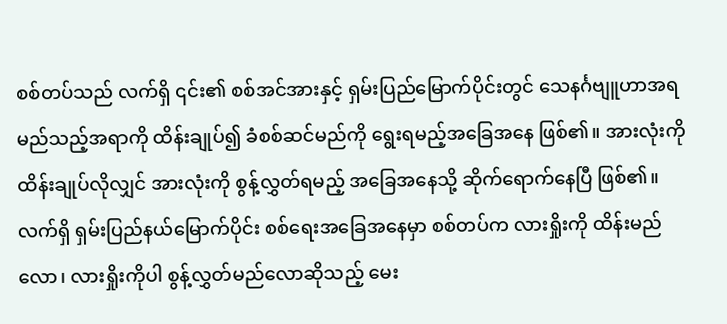စစ်တပ်သည် လက်ရှိ ၎င်း၏ စစ်အင်အားနှင့် ရှမ်းပြည်မြောက်ပိုင်းတွင် သေနင်္ဂဗျူဟာအရ မည်သည့်အရာကို ထိန်းချုပ်၍ ခံစစ်ဆင်မည်ကို ရွေးရမည့်အခြေအနေ ဖြစ်၏။ အားလုံးကို ထိန်းချုပ်လိုလျှင် အားလုံးကို စွန့်လွှတ်ရမည့် အခြေအနေသို့ ဆိုက်ရောက်နေပြီ ဖြစ်၏။
လက်ရှိ ရှမ်းပြည်နယ်မြောက်ပိုင်း စစ်ရေးအခြေအနေမှာ စစ်တပ်က လားရှိုးကို ထိန်းမည်လော၊ လားရှိုးကိုပါ စွန့်လွှတ်မည်လောဆိုသည့် မေး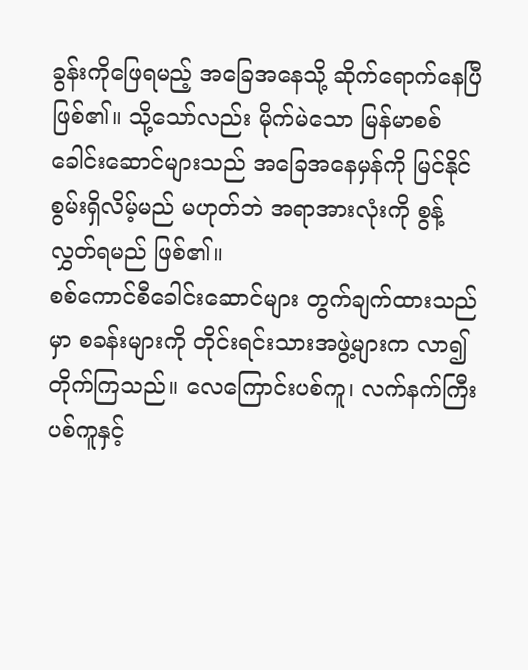ခွန်းကိုဖြေရမည့် အခြေအနေသို့ ဆိုက်ရောက်နေပြီ ဖြစ်၏။ သို့သော်လည်း မိုက်မဲသော မြန်မာစစ်ခေါင်းဆောင်များသည် အခြေအနေမှန်ကို မြင်နိုင်စွမ်းရှိလိမ့်မည် မဟုတ်ဘဲ အရာအားလုံးကို စွန့်လွှတ်ရမည် ဖြစ်၏။
စစ်ကောင်စီခေါင်းဆောင်များ တွက်ချက်ထားသည်မှာ စခန်းများကို တိုင်းရင်းသားအဖွဲ့များက လာ၍တိုက်ကြသည်။ လေကြောင်းပစ်ကူ၊ လက်နက်ကြီးပစ်ကူနှင့်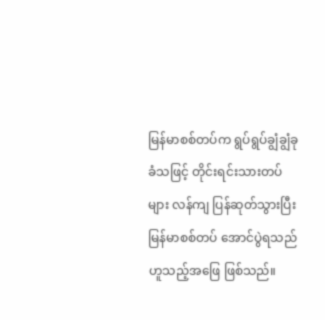မြန်မာစစ်တပ်က ရွပ်ရွပ်ချွံချွံခုခံသဖြင့် တိုင်းရင်းသားတပ်များ လန်ကျ ပြန်ဆုတ်သွားပြီး မြန်မာစစ်တပ် အောင်ပွဲရသည်ဟူသည့်အဖြေ ဖြစ်သည်။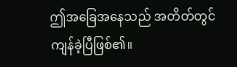ဤအခြေအနေသည် အတိတ်တွင် ကျန်ခဲ့ပြီဖြစ်၏။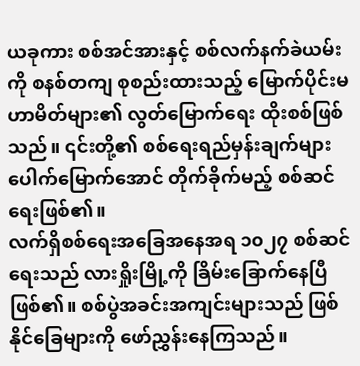ယခုကား စစ်အင်အားနှင့် စစ်လက်နက်ခဲယမ်းကို စနစ်တကျ စုစည်းထားသည့် မြောက်ပိုင်းမဟာမိတ်များ၏ လွတ်မြောက်ရေး ထိုးစစ်ဖြစ်သည်။ ၎င်းတို့၏ စစ်ရေးရည်မှန်းချက်များ ပေါက်မြောက်အောင် တိုက်ခိုက်မည့် စစ်ဆင်ရေးဖြစ်၏။
လက်ရှိစစ်ရေးအခြေအနေအရ ၁၀၂၇ စစ်ဆင်ရေးသည် လားရှိုးမြို့ကို ခြိမ်းခြောက်နေပြီဖြစ်၏။ စစ်ပွဲအခင်းအကျင်းများသည် ဖြစ်နိုင်ခြေများကို ဖော်ညွှန်းနေကြသည်။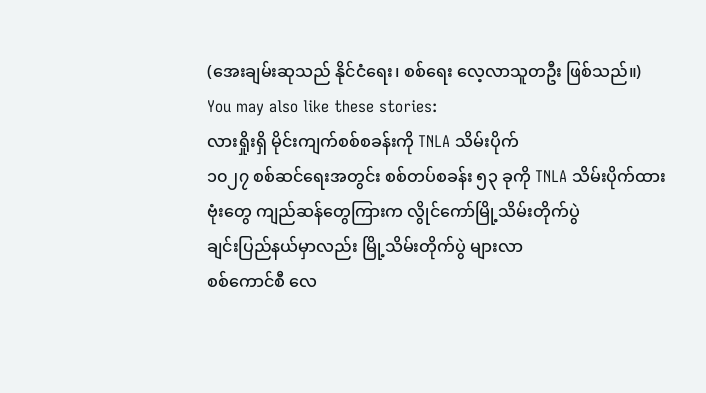(အေးချမ်းဆုသည် နိုင်ငံရေး၊ စစ်ရေး လေ့လာသူတဦး ဖြစ်သည်။)
You may also like these stories:
လားရှိုးရှိ မိုင်းကျက်စစ်စခန်းကို TNLA သိမ်းပိုက်
၁၀၂၇ စစ်ဆင်ရေးအတွင်း စစ်တပ်စခန်း ၅၃ ခုကို TNLA သိမ်းပိုက်ထား
ဗုံးတွေ ကျည်ဆန်တွေကြားက လွိုင်ကော်မြို့သိမ်းတိုက်ပွဲ
ချင်းပြည်နယ်မှာလည်း မြို့သိမ်းတိုက်ပွဲ များလာ
စစ်ကောင်စီ လေ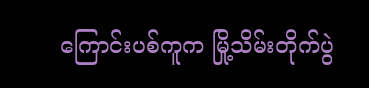ကြောင်းပစ်ကူက မြို့သိမ်းတိုက်ပွဲ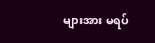များအား မရပ်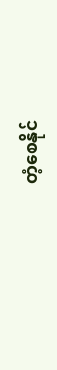တံ့စေနိုင်